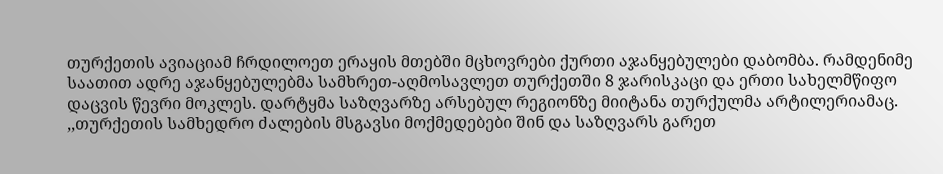თურქეთის ავიაციამ ჩრდილოეთ ერაყის მთებში მცხოვრები ქურთი აჯანყებულები დაბომბა. რამდენიმე საათით ადრე აჯანყებულებმა სამხრეთ-აღმოსავლეთ თურქეთში 8 ჯარისკაცი და ერთი სახელმწიფო დაცვის წევრი მოკლეს. დარტყმა საზღვარზე არსებულ რეგიონზე მიიტანა თურქულმა არტილერიამაც. ,,თურქეთის სამხედრო ძალების მსგავსი მოქმედებები შინ და საზღვარს გარეთ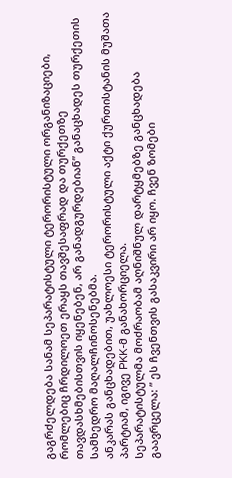გაგრძელდება სანამ სეპარატისტული ტერორისტული ორგანიზაციები, რომლებიც ჩრდილოეთ ერაყს თავშესაფრად და თურქეთზე თავდასხმებისთვის იყენებენ, არ განადგურდებიან” განაცხადეს თურქეთის სამხედრო მაღალჩინოსენებმა.
ანკარას განცხადებით, უახლოესი ტერორისტული აქტი ქურთისტანის მუშათა პარტიამ, იგივე PKK-მ განახორციელა.
სეპარატისტულმა მოძრაობამ აღნიშნულ დარტყმებზე განცხადება გაავრცელა: ” ეს ჩვენთვის გასაკვირი არ იყო. ჩვენ ზომები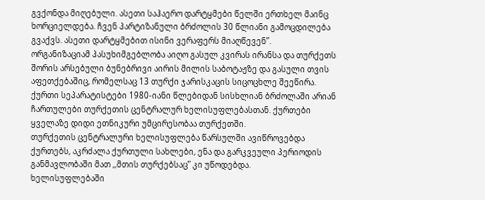გვქონდა მიღებული. ასეთი საჰაერო დარტყმები წელში ერთხელ მაინც ხორციელდება. ჩვენ პარტიზანული ბრძოლის 30 წლიანი გამოცდილება გვაქვს. ასეთი დარტყმებით ისინი ვერაფერს მიაღწევენ”.
ორგანიზაციამ პასუხიმგებლობა აიღო გასულ კვირას ირანსა და თურქეთს შორის არსებული ბუნებრივი აირის მილის საბოტაჟზე და გასული თვის აფეთქებაშიც, რომელსაც 13 თურქი ჯარისკაცის სიცოცხლე შეეწირა.
ქურთი სეპარატისტები 1980-იანი წლებიდან სისხლიან ბრძოლაში არიან ჩართულები თურქეთის ცენტრალურ ხელისუფლებასთან. ქურთები ყველაზე დიდი ეთნიკური უმცირესობაა თურქეთში.
თურქეთის ცენტრალური ხელისუფლება წარსულში ავიწროვებდა ქურთებს, აკრძალა ქურთული სახლები, ენა და გარკვეული პერიოდის განმავლობაში მათ ,,მთის თურქებსაც” კი უწოდებდა.
ხელისუფლებაში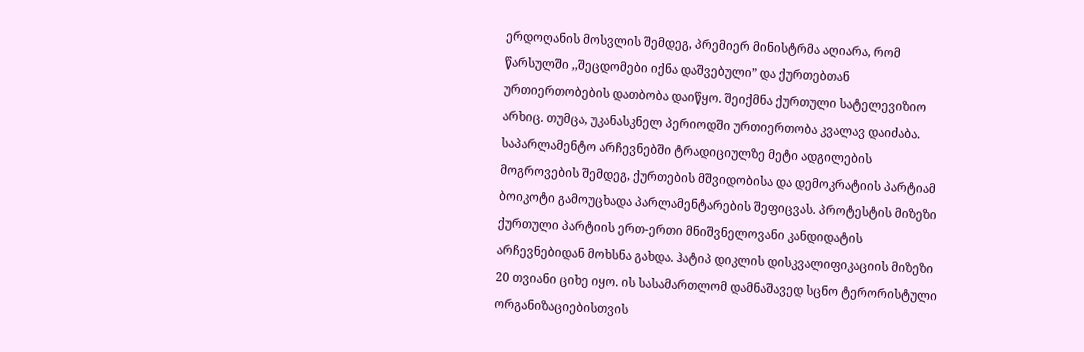ერდოღანის მოსვლის შემდეგ, პრემიერ მინისტრმა აღიარა, რომ წარსულში ,,შეცდომები იქნა დაშვებული” და ქურთებთან ურთიერთობების დათბობა დაიწყო. შეიქმნა ქურთული სატელევიზიო არხიც. თუმცა, უკანასკნელ პერიოდში ურთიერთობა კვალავ დაიძაბა. საპარლამენტო არჩევნებში ტრადიციულზე მეტი ადგილების მოგროვების შემდეგ, ქურთების მშვიდობისა და დემოკრატიის პარტიამ ბოიკოტი გამოუცხადა პარლამენტარების შეფიცვას. პროტესტის მიზეზი ქურთული პარტიის ერთ-ერთი მნიშვნელოვანი კანდიდატის არჩევნებიდან მოხსნა გახდა. ჰატიპ დიკლის დისკვალიფიკაციის მიზეზი 20 თვიანი ციხე იყო. ის სასამართლომ დამნაშავედ სცნო ტერორისტული ორგანიზაციებისთვის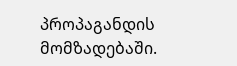პროპაგანდის მომზადებაში.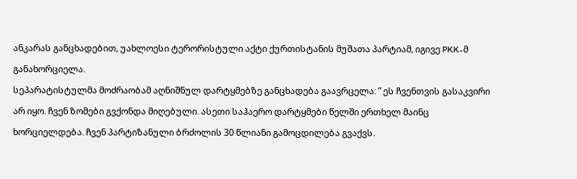ანკარას განცხადებით, უახლოესი ტერორისტული აქტი ქურთისტანის მუშათა პარტიამ, იგივე PKK-მ განახორციელა.
სეპარატისტულმა მოძრაობამ აღნიშნულ დარტყმებზე განცხადება გაავრცელა: ” ეს ჩვენთვის გასაკვირი არ იყო. ჩვენ ზომები გვქონდა მიღებული. ასეთი საჰაერო დარტყმები წელში ერთხელ მაინც ხორციელდება. ჩვენ პარტიზანული ბრძოლის 30 წლიანი გამოცდილება გვაქვს.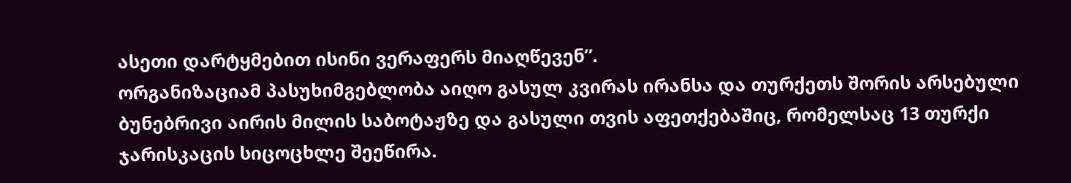ასეთი დარტყმებით ისინი ვერაფერს მიაღწევენ”.
ორგანიზაციამ პასუხიმგებლობა აიღო გასულ კვირას ირანსა და თურქეთს შორის არსებული ბუნებრივი აირის მილის საბოტაჟზე და გასული თვის აფეთქებაშიც, რომელსაც 13 თურქი ჯარისკაცის სიცოცხლე შეეწირა.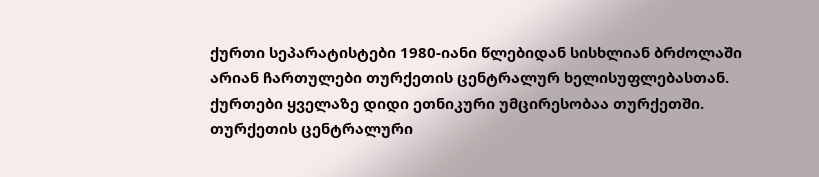ქურთი სეპარატისტები 1980-იანი წლებიდან სისხლიან ბრძოლაში არიან ჩართულები თურქეთის ცენტრალურ ხელისუფლებასთან. ქურთები ყველაზე დიდი ეთნიკური უმცირესობაა თურქეთში.
თურქეთის ცენტრალური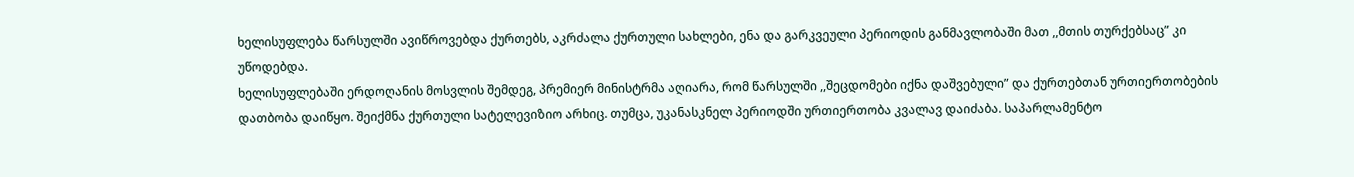ხელისუფლება წარსულში ავიწროვებდა ქურთებს, აკრძალა ქურთული სახლები, ენა და გარკვეული პერიოდის განმავლობაში მათ ,,მთის თურქებსაც” კი უწოდებდა.
ხელისუფლებაში ერდოღანის მოსვლის შემდეგ, პრემიერ მინისტრმა აღიარა, რომ წარსულში ,,შეცდომები იქნა დაშვებული” და ქურთებთან ურთიერთობების დათბობა დაიწყო. შეიქმნა ქურთული სატელევიზიო არხიც. თუმცა, უკანასკნელ პერიოდში ურთიერთობა კვალავ დაიძაბა. საპარლამენტო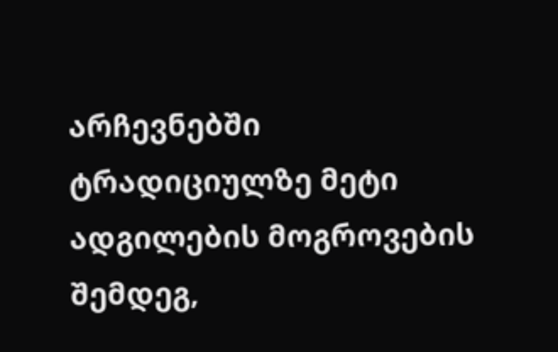არჩევნებში ტრადიციულზე მეტი ადგილების მოგროვების შემდეგ,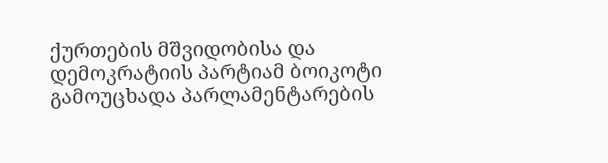ქურთების მშვიდობისა და დემოკრატიის პარტიამ ბოიკოტი გამოუცხადა პარლამენტარების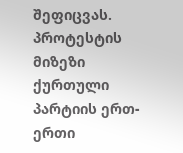შეფიცვას. პროტესტის მიზეზი ქურთული პარტიის ერთ-ერთი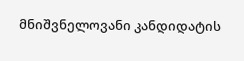მნიშვნელოვანი კანდიდატის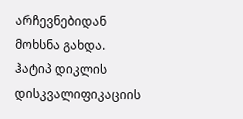არჩევნებიდან მოხსნა გახდა. ჰატიპ დიკლის დისკვალიფიკაციის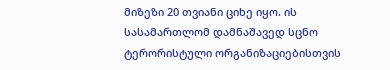მიზეზი 20 თვიანი ციხე იყო. ის სასამართლომ დამნაშავედ სცნო ტერორისტული ორგანიზაციებისთვის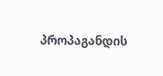პროპაგანდის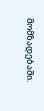მომზადებაში.